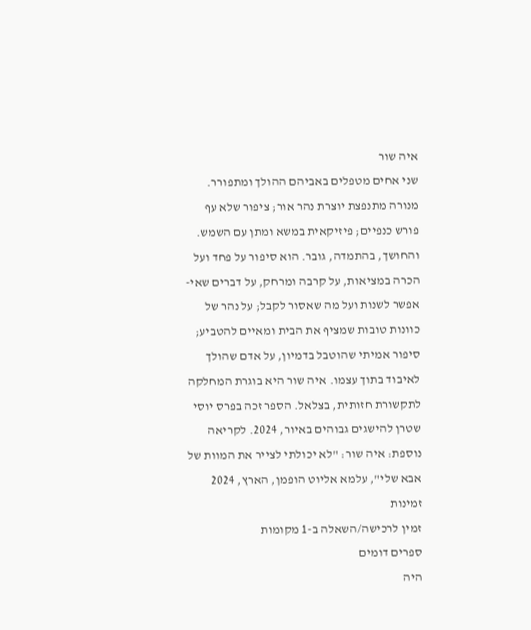איה שור
שני אחים מטפלים באביהם ההולך ומתפורר. מנורה מתנפצת יוצרת נהר אור; ציפור שלא עף פורש כנפיים; פיזיקאית במשא ומתן עם השמש. והחושך, בהתמדה, גובר. הוא סיפור על פחד ועל הכרה במציאות, על קרבה ומרחק, על דברים שאי-אפשר לשנות ועל מה שאסור לקבל; על נהר של כוונות טובות שמציף את הבית ומאיים להטביע; סיפור אמיתי שהוטבל בדמיון, על אדם שהולך לאיבוד בתוך עצמו. איה שור היא בוגרת המחלקה לתקשורת חזותית, בצלאל. הספר זכה בפרס יוסי שטרן להישגים גבוהים באיור, 2024. לקריאה נוספת: איה שור: "לא יכולתי לצייר את המוות של אבא שלי", עלמא אליוט הופמן, הארץ, 2024
זמינות
זמין לרכישה/השאלה ב-1 מקומות
ספרים דומים
היה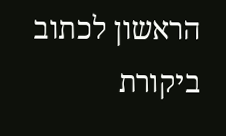הראשון לכתוב ביקורת